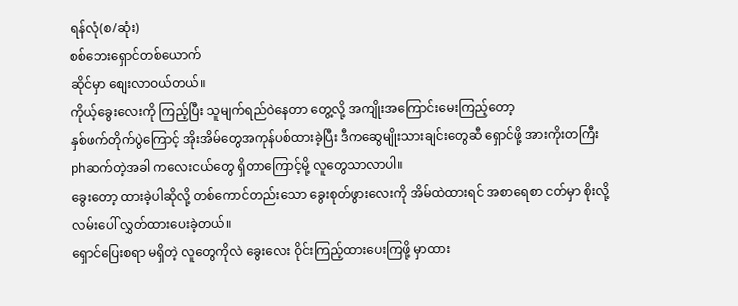ရန်လုံ(စ/ဆုံး)
စစ်ဘေးရှောင်တစ်ယောက်
ဆိုင်မှာ စျေးလာဝယ်တယ်။
ကိုယ့်ခွေးလေးကို ကြည့်ပြီး သူမျက်ရည်ဝဲနေတာ တွေ့လို့ အကျိုးအကြောင်းမေးကြည့်တော့
နှစ်ဖက်တိုက်ပွဲကြောင့် အိုးအိမ်တွေအကုန်ပစ်ထားခဲ့ပြီး ဒီကဆွေမျိုးသားချင်းတွေဆီ ရှောင်ဖို့ အားကိုးတကြီး phဆက်တဲ့အခါ ကလေးငယ်တွေ ရှိတာကြောင့်မို့ လူတွေသာလာပါ။
ခွေးတော့ ထားခဲ့ပါဆိုလို့ တစ်ကောင်တည်းသော ခွေးစုတ်ဖွားလေးကို အိမ်ထဲထားရင် အစာရေစာ ငတ်မှာ စိုးလို့ လမ်းပေါ် လွှတ်ထားပေးခဲ့တယ်။
ရှောင်ပြေးစရာ မရှိတဲ့ လူတွေကိုလဲ ခွေးလေး ဝိုင်းကြည့်ထားပေးကြဖို့ မှာထား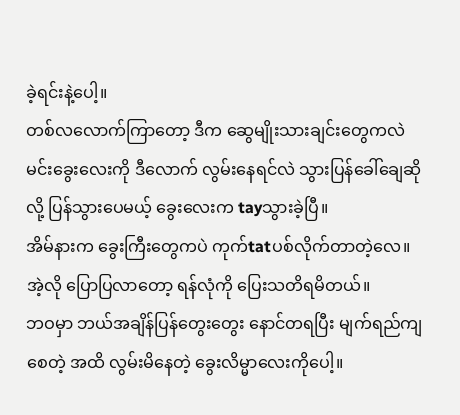ခဲ့ရင်းနဲ့ပေါ့။
တစ်လလောက်ကြာတော့ ဒီက ဆွေမျိုးသားချင်းတွေကလဲ မင်းခွေးလေးကို ဒီလောက် လွမ်းနေရင်လဲ သွားပြန်ခေါ်ချေဆိုလို့ ပြန်သွားပေမယ့် ခွေးလေးက tayသွားခဲ့ပြီ။
အိမ်နားက ခွေးကြီးတွေကပဲ ကုက်tatပစ်လိုက်တာတဲ့လေ။
အဲ့လို ပြောပြလာတော့ ရန်လုံကို ပြေးသတိရမိတယ်။
ဘဝမှာ ဘယ်အချိန်ပြန်တွေးတွေး နောင်တရပြီး မျက်ရည်ကျစေတဲ့ အထိ လွမ်းမိနေတဲ့ ခွေးလိမ္မာလေးကိုပေါ့။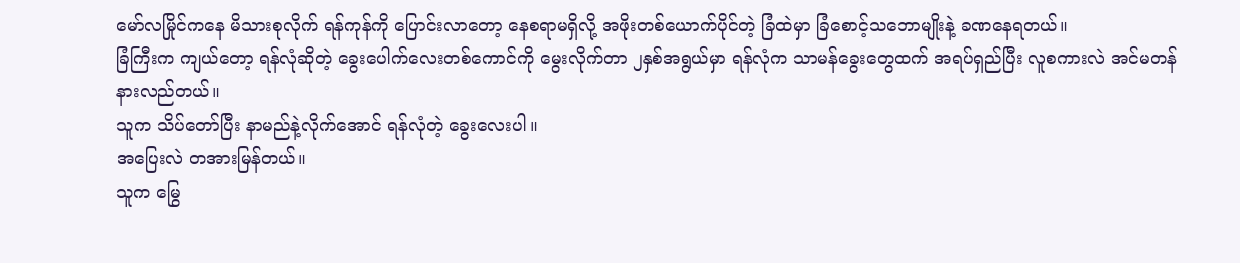မော်လမြိုင်ကနေ မိသားစုလိုက် ရန်ကုန်ကို ပြောင်းလာတော့ နေစရာမရှိလို့ အဖိုးတစ်ယောက်ပိုင်တဲ့ ခြံထဲမှာ ခြံစောင့်သဘောမျိုးနဲ့ ခဏနေရတယ်။
ခြံကြီးက ကျယ်တော့ ရန်လုံဆိုတဲ့ ခွေးပေါက်လေးတစ်ကောင်ကို မွေးလိုက်တာ ၂နှစ်အရွယ်မှာ ရန်လုံက သာမန်ခွေးတွေထက် အရပ်ရှည်ပြီး လူစကားလဲ အင်မတန် နားလည်တယ်။
သူက သိပ်တော်ပြီး နာမည်နဲ့လိုက်အောင် ရန်လုံတဲ့ ခွေးလေးပါ။
အပြေးလဲ တအားမြန်တယ်။
သူက မြွေ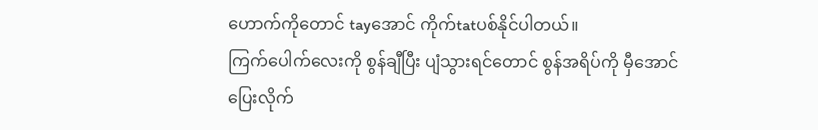ဟောက်ကိုတောင် tayအောင် ကိုက်tatပစ်နိုင်ပါတယ်။
ကြက်ပေါက်လေးကို စွန်ချီပြီး ပျံသွားရင်တောင် စွန်အရိပ်ကို မှီအောင်ပြေးလိုက်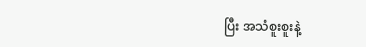ပြီး အသံစူးစူးနဲ့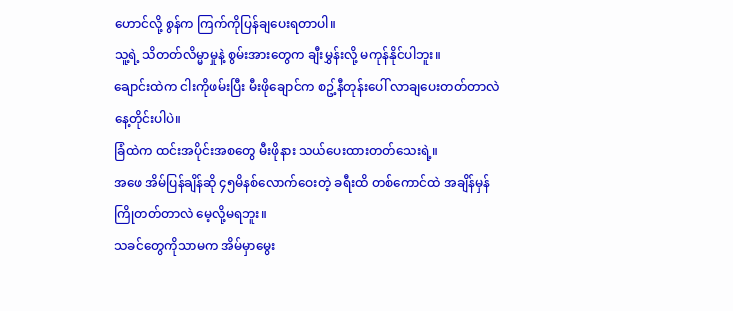ဟောင်လို့ စွန်က ကြက်ကိုပြန်ချပေးရတာပါ။
သူ့ရဲ့ သိတတ်လိမ္မာမှုနဲ့ စွမ်းအားတွေက ချီးမွှန်းလို့ မကုန်နိုင်ပါဘူး။
ချောင်းထဲက ငါးကိုဖမ်းပြီး မီးဖိုချောင်က စဥ့်နီတုန်းပေါ် လာချပေးတတ်တာလဲ နေ့တိုင်းပါပဲ။
ခြံထဲက ထင်းအပိုင်းအစတွေ မီးဖိုနား သယ်ပေးထားတတ်သေးရဲ့။
အဖေ အိမ်ပြန်ချိန်ဆို ၄၅မိနစ်လောက်ဝေးတဲ့ ခရီးထိ တစ်ကောင်ထဲ အချိန်မှန် ကြိုတတ်တာလဲ မေ့လို့မရဘူး။
သခင်တွေကိုသာမက အိမ်မှာမွေး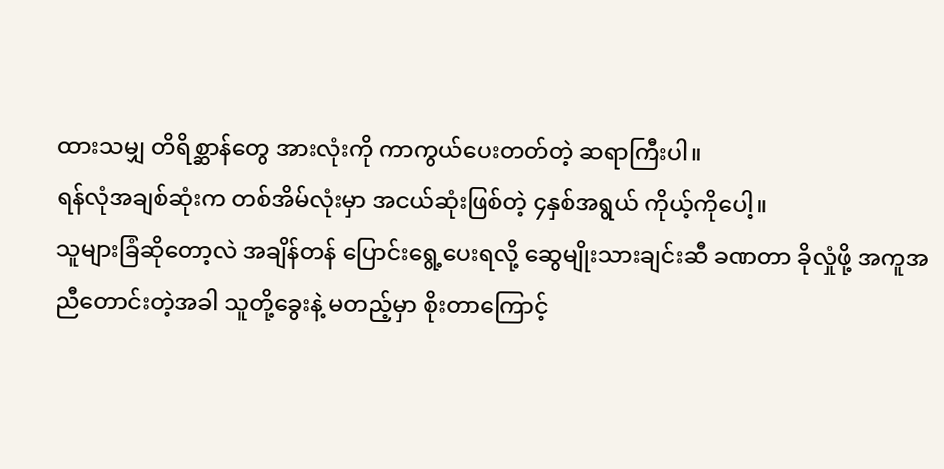ထားသမျှ တိရိစ္ဆာန်တွေ အားလုံးကို ကာကွယ်ပေးတတ်တဲ့ ဆရာကြီးပါ။
ရန်လုံအချစ်ဆုံးက တစ်အိမ်လုံးမှာ အငယ်ဆုံးဖြစ်တဲ့ ၄နှစ်အရွယ် ကိုယ့်ကိုပေါ့။
သူများခြံဆိုတော့လဲ အချိန်တန် ပြောင်းရွေ့ပေးရလို့ ဆွေမျိုးသားချင်းဆီ ခဏတာ ခိုလှုံဖို့ အကူအညီတောင်းတဲ့အခါ သူတို့ခွေးနဲ့ မတည့်မှာ စိုးတာကြောင့်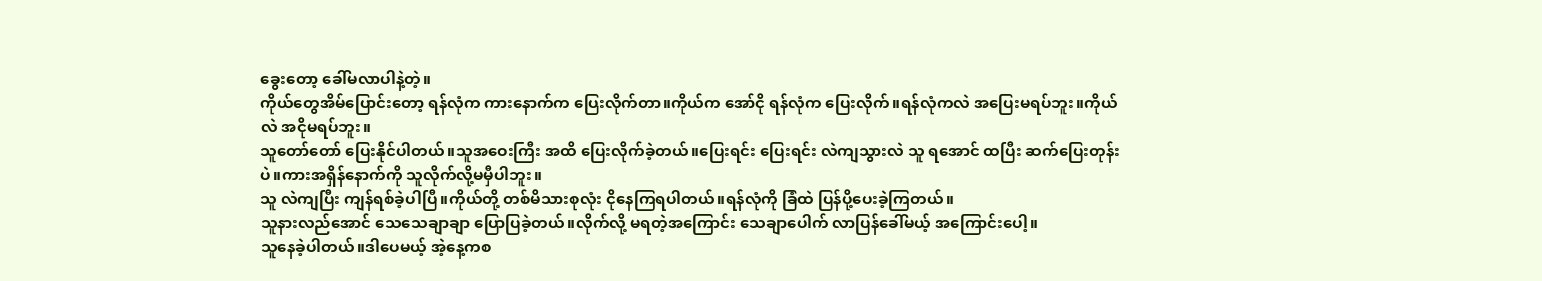ခွေးတော့ ခေါ်မလာပါနဲ့တဲ့။
ကိုယ်တွေအိမ်ပြောင်းတော့ ရန်လုံက ကားနောက်က ပြေးလိုက်တာ။ကိုယ်က အော်ငို ရန်လုံက ပြေးလိုက်။ရန်လုံကလဲ အပြေးမရပ်ဘူး။ကိုယ်လဲ အငိုမရပ်ဘူး။
သူတော်တော် ပြေးနိုင်ပါတယ်။သူအဝေးကြီး အထိ ပြေးလိုက်ခဲ့တယ်။ပြေးရင်း ပြေးရင်း လဲကျသွားလဲ သူ ရအောင် ထပြီး ဆက်ပြေးတုန်းပဲ။ကားအရှိန်နောက်ကို သူလိုက်လို့မမှီပါဘူး။
သူ လဲကျပြီး ကျန်ရစ်ခဲ့ပါပြီ။ကိုယ်တို့ တစ်မိသားစုလုံး ငိုနေကြရပါတယ်။ရန်လုံကို ခြံထဲ ပြန်ပို့ပေးခဲ့ကြတယ်။
သူနားလည်အောင် သေသေချာချာ ပြောပြခဲ့တယ်။လိုက်လို့ မရတဲ့အကြောင်း သေချာပေါက် လာပြန်ခေါ်မယ့် အကြောင်းပေါ့။
သူနေခဲ့ပါတယ်။ဒါပေမယ့် အဲ့နေ့ကစ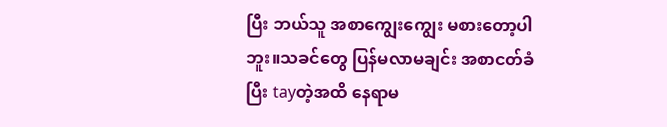ပြီး ဘယ်သူ အစာကျွေးကျွေး မစားတော့ပါဘူး။သခင်တွေ ပြန်မလာမချင်း အစာငတ်ခံပြီး tayတဲ့အထိ နေရာမ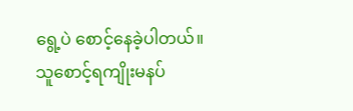ရွေ့ပဲ စောင့်နေခဲ့ပါတယ်။
သူစောင့်ရကျိုးမနပ်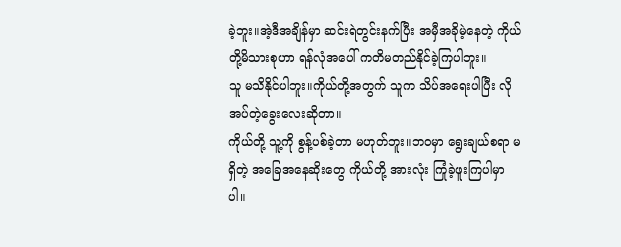ခဲ့ဘူး။အဲ့ဒီအချိန်မှာ ဆင်းရဲတွင်းနက်ပြီး အမှီအခိုမဲ့နေတဲ့ ကိုယ်တို့မိသားစုဟာ ရန်လုံအပေါ် ကတိမတည်နိုင်ခဲ့ကြပါဘူး။
သူ မသိနိုင်ပါဘူး။ကိုယ်တို့အတွက် သူက သိပ်အရေးပါပြီး လိုအပ်တဲ့ခွေးလေးဆိုတာ။
ကိုယ်တို့ သူ့ကို စွန့်ပစ်ခဲ့တာ မဟုတ်ဘူး။ဘဝမှာ ရွေးချယ်စရာ မရှိတဲ့ အခြေအနေဆိုးတွေ ကိုယ်တို့ အားလုံး ကြုံခဲ့ဖူးကြပါမှာပါ။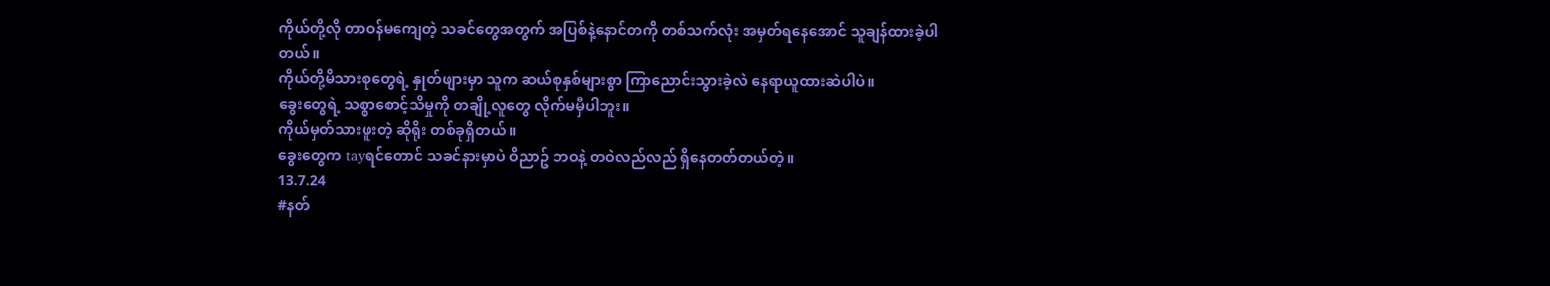ကိုယ်တို့လို တာဝန်မကျေတဲ့ သခင်တွေအတွက် အပြစ်နဲ့နောင်တကို တစ်သက်လုံး အမှတ်ရနေအောင် သူချန်ထားခဲ့ပါတယ်။
ကိုယ်တို့မိသားစုတွေရဲ့ နှုတ်ဖျားမှာ သူက ဆယ်စုနှစ်များစွာ ကြာညောင်းသွားခဲ့လဲ နေရာယူထားဆဲပါပဲ။
ခွေးတွေရဲ့ သစ္စာစောင့်သိမှုကို တချို့လူတွေ လိုက်မမှီပါဘူး။
ကိုယ်မှတ်သားဖူးတဲ့ ဆိုရိုး တစ်ခုရှိတယ်။
ခွေးတွေက tayရင်တောင် သခင်နားမှာပဲ ဝိညာဥ် ဘဝနဲ့ တဝဲလည်လည် ရှိနေတတ်တယ်တဲ့။
13.7.24
#နတ်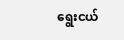ရွေးငယ်